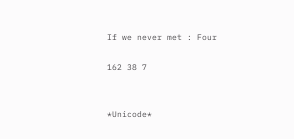If we never met : Four

162 38 7


*Unicode*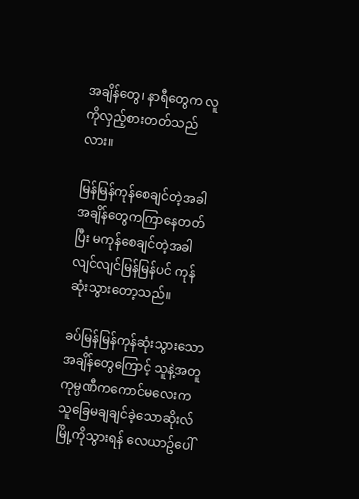အချိန်တွေ၊ နာရီတွေက လူကိုလှည့်စားတတ်သည်လား။

မြန်မြန်ကုန်စေချင်တဲ့အခါ အချိန်တွေကကြာနေတတ်ပြီး မကုန်စေချင်တဲ့အခါ လျင်လျင်မြန်မြန်ပင် ကုန်ဆုံးသွားတော့သည်။

ခပ်မြန်မြန်ကုန်ဆုံးသွားသောအချိန်တွေကြောင့် သူနဲ့အတူကုမ္ပဏီကကောင်မလေးက သူခြေမချချင်ခဲ့သောဆိုးလ်မြို့ကိုသွားရန် လေယာဥ်ပေါ်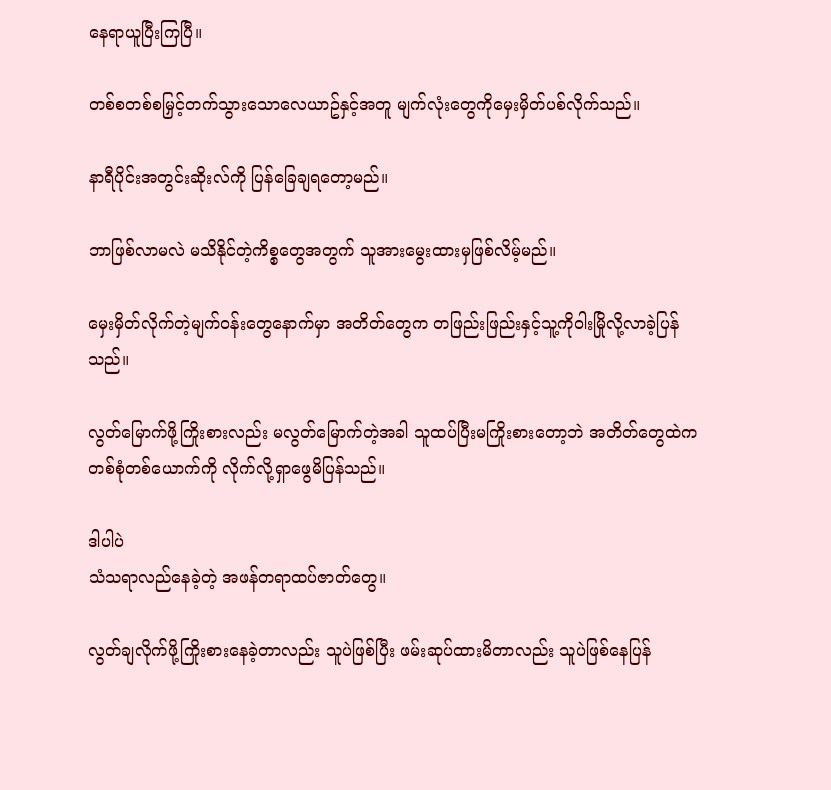နေရာယူပြီးကြပြီ။

တစ်စတစ်စမြှင့်တက်သွားသောလေယာဥ်နှင့်အတူ မျက်လုံးတွေကိုမှေးမှိတ်ပစ်လိုက်သည်။

နာရီပိုင်းအတွင်းဆိုးလ်ကို ပြန်ခြေချရတော့မည်။

ဘာဖြစ်လာမလဲ မသိနိုင်တဲ့ကိစ္စတွေအတွက် သူအားမွေးထားမှဖြစ်လိမ့်မည်။

မှေးမှိတ်လိုက်တဲ့မျက်ဝန်းတွေနောက်မှာ အတိတ်တွေက တဖြည်းဖြည်းနှင့်သူ့ကိုဝါးမြိုလို့လာခဲ့ပြန်သည်။

လွတ်မြောက်ဖို့ကြိုးစားလည်း မလွတ်မြောက်တဲ့အခါ သူထပ်ပြီးမကြိုးစားတော့ဘဲ အတိတ်တွေထဲက တစ်စုံတစ်ယောက်ကို လိုက်လို့ရှာဖွေမိပြန်သည်။

ဒါပါပဲ
သံသရာလည်နေခဲ့တဲ့ အဖန်တရာထပ်ဇာတ်တွေ။

လွတ်ချလိုက်ဖို့ကြိုးစားနေခဲ့တာလည်း သူပဲဖြစ်ပြီး ဖမ်းဆုပ်ထားမိတာလည်း သူပဲဖြစ်နေပြန်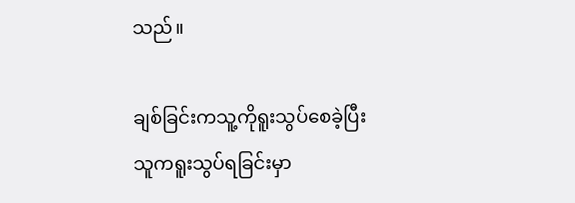သည်။

ချစ်ခြင်းကသူ့ကိုရူးသွပ်စေခဲ့ပြီး
သူကရူးသွပ်ရခြင်းမှာ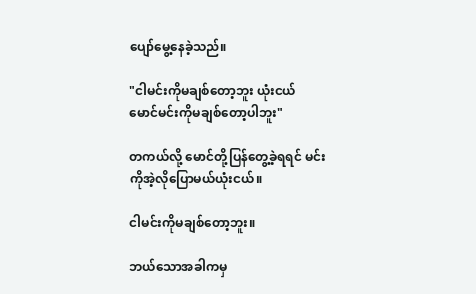ပျော်မွေ့နေခဲ့သည်။

"ငါမင်းကိုမချစ်တော့ဘူး ယုံးငယ်
မောင်မင်းကိုမချစ်တော့ပါဘူး"

တကယ်လို့ မောင်တို့ပြန်တွေ့ခဲ့ရရင် မင်းကိုအဲ့လိုပြောမယ်ယုံးငယ်။

ငါမင်းကိုမချစ်တော့ဘူး။

ဘယ်သောအခါကမှ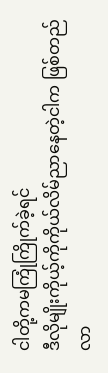ငါတို့ကမကြုံကြိုက်ခဲ့ရင်
ဒီလိုမျိုးကိုယ့်ကိုကိုယ်လိမ်ညာနေတဲ့ငါက ဖြစ်တည်လာ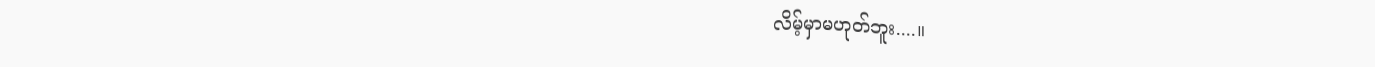လိမ့်မှာမဟုတ်ဘူး....။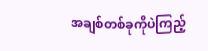အချစ်တစ်ခုကိုပဲကြည့်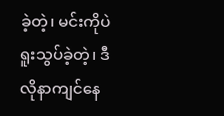ခဲ့တဲ့၊ မင်းကိုပဲရူးသွပ်ခဲ့တဲ့၊ ဒီလိုနာကျင်နေ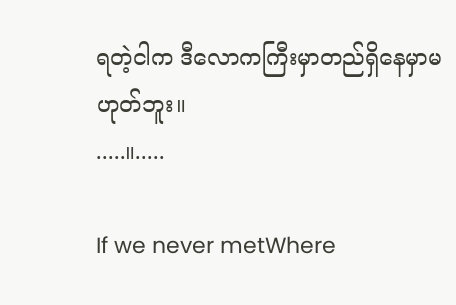ရတဲ့ငါက ဒီလောကကြီးမှာတည်ရှိနေမှာမဟုတ်ဘူး။
.....။.....

If we never metWhere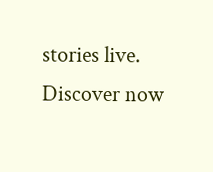stories live. Discover now